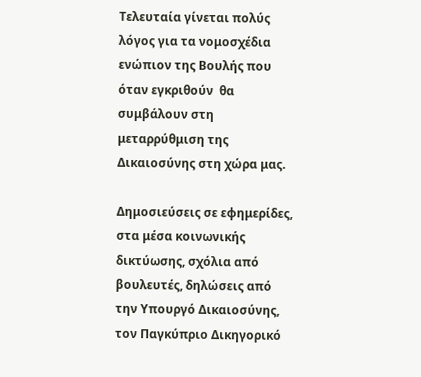Τελευταία γίνεται πολύς λόγος για τα νομοσχέδια ενώπιον της Βουλής που όταν εγκριθούν  θα συμβάλουν στη μεταρρύθμιση της Δικαιοσύνης στη χώρα μας.

Δημοσιεύσεις σε εφημερίδες, στα μέσα κοινωνικής δικτύωσης, σχόλια από βουλευτές, δηλώσεις από την Υπουργό Δικαιοσύνης, τον Παγκύπριο Δικηγορικό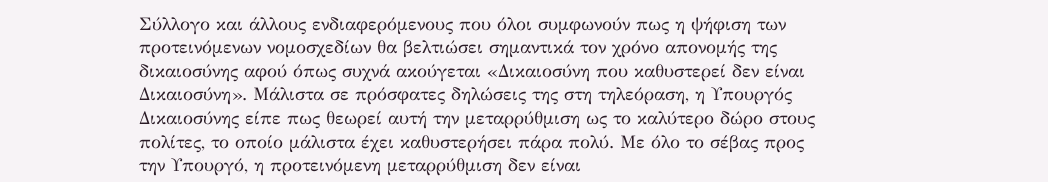Σύλλογο και άλλους ενδιαφερόμενους που όλοι συμφωνούν πως η ψήφιση των προτεινόμενων νομοσχεδίων θα βελτιώσει σημαντικά τον χρόνο απονομής της δικαιοσύνης αφού όπως συχνά ακούγεται «Δικαιοσύνη που καθυστερεί δεν είναι Δικαιοσύνη». Μάλιστα σε πρόσφατες δηλώσεις της στη τηλεόραση, η Υπουργός Δικαιοσύνης είπε πως θεωρεί αυτή την μεταρρύθμιση ως το καλύτερο δώρο στους πολίτες, το οποίο μάλιστα έχει καθυστερήσει πάρα πολύ. Με όλο το σέβας προς την Υπουργό, η προτεινόμενη μεταρρύθμιση δεν είναι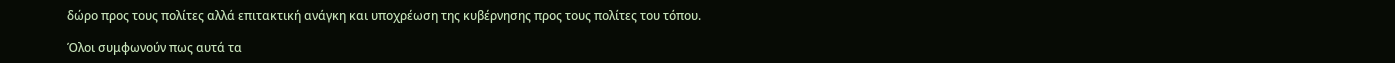δώρο προς τους πολίτες αλλά επιτακτική ανάγκη και υποχρέωση της κυβέρνησης προς τους πολίτες του τόπου.

Όλοι συμφωνούν πως αυτά τα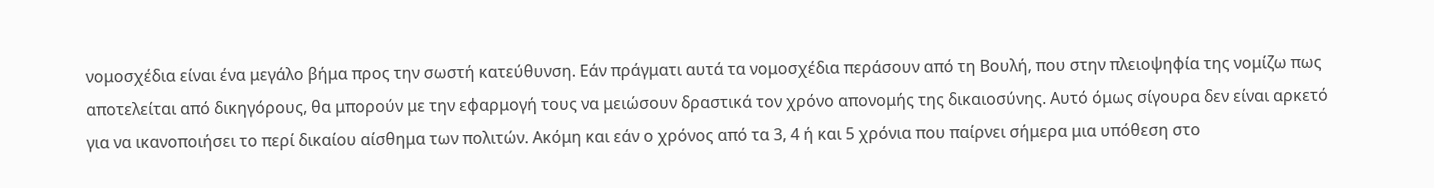νομοσχέδια είναι ένα μεγάλο βήμα προς την σωστή κατεύθυνση. Εάν πράγματι αυτά τα νομοσχέδια περάσουν από τη Βουλή, που στην πλειοψηφία της νομίζω πως αποτελείται από δικηγόρους, θα μπορούν με την εφαρμογή τους να μειώσουν δραστικά τον χρόνο απονομής της δικαιοσύνης. Αυτό όμως σίγουρα δεν είναι αρκετό για να ικανοποιήσει το περί δικαίου αίσθημα των πολιτών. Ακόμη και εάν ο χρόνος από τα 3, 4 ή και 5 χρόνια που παίρνει σήμερα μια υπόθεση στο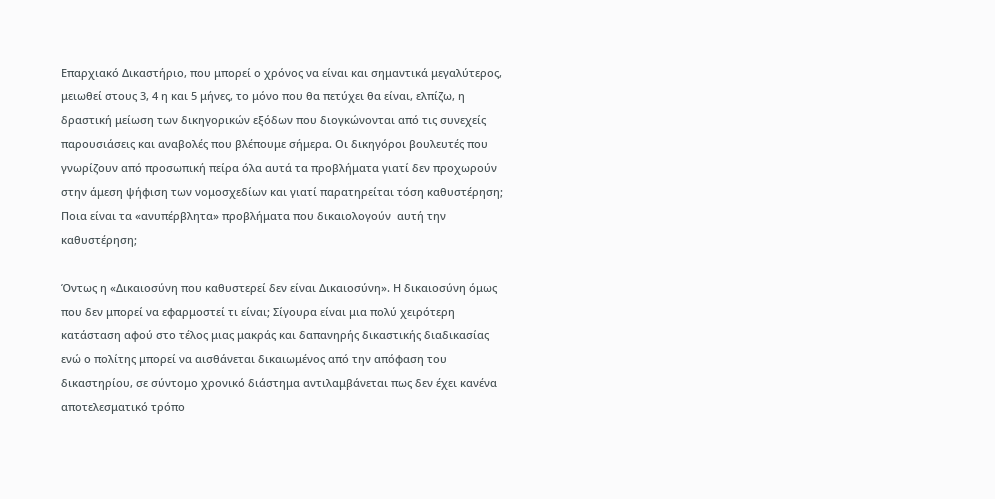Επαρχιακό Δικαστήριο, που μπορεί ο χρόνος να είναι και σημαντικά μεγαλύτερος, μειωθεί στους 3, 4 η και 5 μήνες, το μόνο που θα πετύχει θα είναι, ελπίζω, η δραστική μείωση των δικηγορικών εξόδων που διογκώνονται από τις συνεχείς παρουσιάσεις και αναβολές που βλέπουμε σήμερα. Οι δικηγόροι βουλευτές που γνωρίζουν από προσωπική πείρα όλα αυτά τα προβλήματα γιατί δεν προχωρούν στην άμεση ψήφιση των νομοσχεδίων και γιατί παρατηρείται τόση καθυστέρηση; Ποια είναι τα «ανυπέρβλητα» προβλήματα που δικαιολογούν  αυτή την καθυστέρηση;

Όντως η «Δικαιοσύνη που καθυστερεί δεν είναι Δικαιοσύνη». Η δικαιοσύνη όμως που δεν μπορεί να εφαρμοστεί τι είναι; Σίγουρα είναι μια πολύ χειρότερη κατάσταση αφού στο τέλος μιας μακράς και δαπανηρής δικαστικής διαδικασίας ενώ ο πολίτης μπορεί να αισθάνεται δικαιωμένος από την απόφαση του δικαστηρίου, σε σύντομο χρονικό διάστημα αντιλαμβάνεται πως δεν έχει κανένα αποτελεσματικό τρόπο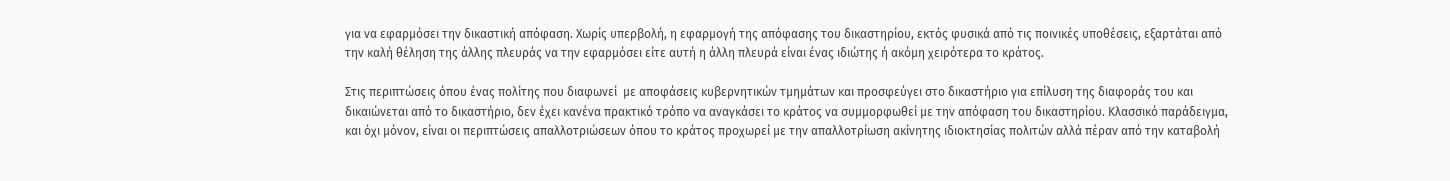για να εφαρμόσει την δικαστική απόφαση. Χωρίς υπερβολή, η εφαρμογή της απόφασης του δικαστηρίου, εκτός φυσικά από τις ποινικές υποθέσεις, εξαρτάται από την καλή θέληση της άλλης πλευράς να την εφαρμόσει είτε αυτή η άλλη πλευρά είναι ένας ιδιώτης ή ακόμη χειρότερα το κράτος.

Στις περιπτώσεις όπου ένας πολίτης που διαφωνεί  με αποφάσεις κυβερνητικών τμημάτων και προσφεύγει στο δικαστήριο για επίλυση της διαφοράς του και δικαιώνεται από το δικαστήριο, δεν έχει κανένα πρακτικό τρόπο να αναγκάσει το κράτος να συμμορφωθεί με την απόφαση του δικαστηρίου. Κλασσικό παράδειγμα, και όχι μόνον, είναι οι περιπτώσεις απαλλοτριώσεων όπου το κράτος προχωρεί με την απαλλοτρίωση ακίνητης ιδιοκτησίας πολιτών αλλά πέραν από την καταβολή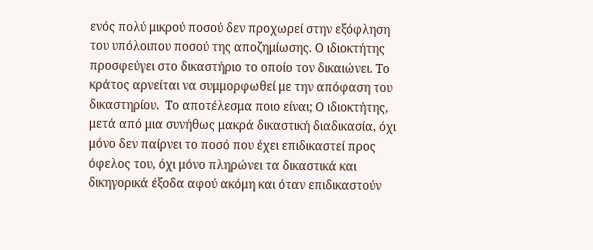ενός πολύ μικρού ποσού δεν προχωρεί στην εξόφληση του υπόλοιπου ποσού της αποζημίωσης. Ο ιδιοκτήτης προσφεύγει στο δικαστήριο το οποίο τον δικαιώνει. Το κράτος αρνείται να συμμορφωθεί με την απόφαση του δικαστηρίου.  Το αποτέλεσμα ποιο είναι; Ο ιδιοκτήτης, μετά από μια συνήθως μακρά δικαστική διαδικασία, όχι μόνο δεν παίρνει το ποσό που έχει επιδικαστεί προς όφελος του, όχι μόνο πληρώνει τα δικαστικά και δικηγορικά έξοδα αφού ακόμη και όταν επιδικαστούν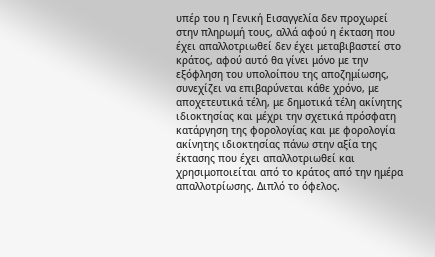υπέρ του η Γενική Εισαγγελία δεν προχωρεί στην πληρωμή τους, αλλά αφού η έκταση που έχει απαλλοτριωθεί δεν έχει μεταβιβαστεί στο κράτος, αφού αυτό θα γίνει μόνο με την εξόφληση του υπολοίπου της αποζημίωσης, συνεχίζει να επιβαρύνεται κάθε χρόνο, με αποχετευτικά τέλη, με δημοτικά τέλη ακίνητης ιδιοκτησίας και μέχρι την σχετικά πρόσφατη κατάργηση της φορολογίας και με φορολογία ακίνητης ιδιοκτησίας πάνω στην αξία της έκτασης που έχει απαλλοτριωθεί και χρησιμοποιείται από το κράτος από την ημέρα απαλλοτρίωσης. Διπλό το όφελος.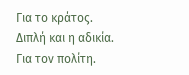Για το κράτος. Διπλή και η αδικία. Για τον πολίτη.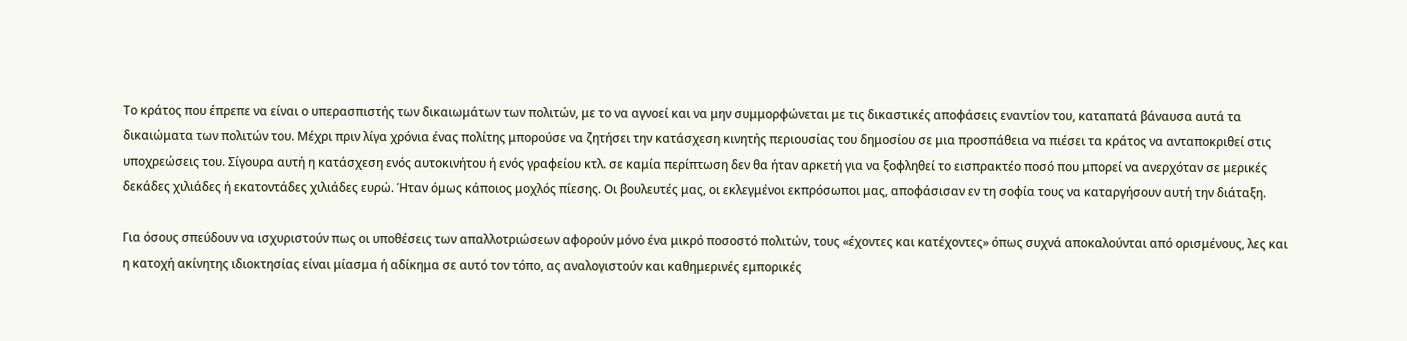Το κράτος που έπρεπε να είναι ο υπερασπιστής των δικαιωμάτων των πολιτών, με το να αγνοεί και να μην συμμορφώνεται με τις δικαστικές αποφάσεις εναντίον του, καταπατά βάναυσα αυτά τα δικαιώματα των πολιτών του. Μέχρι πριν λίγα χρόνια ένας πολίτης μπορούσε να ζητήσει την κατάσχεση κινητής περιουσίας του δημοσίου σε μια προσπάθεια να πιέσει τα κράτος να ανταποκριθεί στις υποχρεώσεις του. Σίγουρα αυτή η κατάσχεση ενός αυτοκινήτου ή ενός γραφείου κτλ. σε καμία περίπτωση δεν θα ήταν αρκετή για να ξοφληθεί το εισπρακτέο ποσό που μπορεί να ανερχόταν σε μερικές δεκάδες χιλιάδες ή εκατοντάδες χιλιάδες ευρώ. Ήταν όμως κάποιος μοχλός πίεσης. Οι βουλευτές μας, οι εκλεγμένοι εκπρόσωποι μας, αποφάσισαν εν τη σοφία τους να καταργήσουν αυτή την διάταξη.

Για όσους σπεύδουν να ισχυριστούν πως οι υποθέσεις των απαλλοτριώσεων αφορούν μόνο ένα μικρό ποσοστό πολιτών, τους «έχοντες και κατέχοντες» όπως συχνά αποκαλούνται από ορισμένους, λες και η κατοχή ακίνητης ιδιοκτησίας είναι μίασμα ή αδίκημα σε αυτό τον τόπο, ας αναλογιστούν και καθημερινές εμπορικές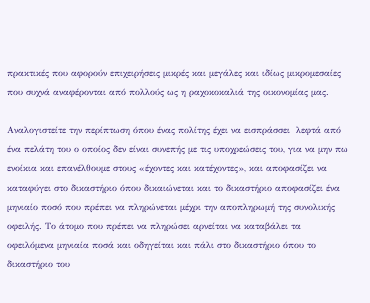πρακτικές που αφορούν επιχειρήσεις μικρές και μεγάλες και ιδίως μικρομεσαίες που συχνά αναφέρονται από πολλούς ως η ραχοκοκαλιά της οικονομίας μας.

Αναλογιστείτε την περίπτωση όπου ένας πολίτης έχει να εισπράσσει  λεφτά από ένα πελάτη του ο οποίος δεν είναι συνεπής με τις υποχρεώσεις του, για να μην πω ενοίκια και επανέλθουμε στους «έχοντες και κατέχοντες», και αποφασίζει να καταφύγει στο δικαστήριο όπου δικαιώνεται και το δικαστήριο αποφασίζει ένα μηνιαίο ποσό που πρέπει να πληρώνεται μέχρι την αποπληρωμή της συνολικής οφειλής. Το άτομο που πρέπει να πληρώσει αρνείται να καταβάλει τα οφειλόμενα μηνιαία ποσά και οδηγείται και πάλι στο δικαστήριο όπου το δικαστήριο του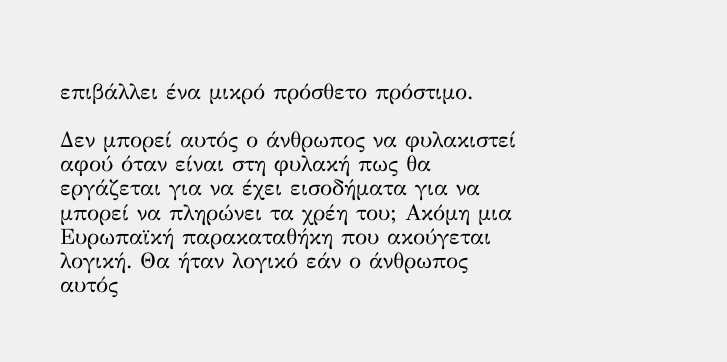επιβάλλει ένα μικρό πρόσθετο πρόστιμο.

Δεν μπορεί αυτός ο άνθρωπος να φυλακιστεί αφού όταν είναι στη φυλακή πως θα εργάζεται για να έχει εισοδήματα για να μπορεί να πληρώνει τα χρέη του; Ακόμη μια Ευρωπαϊκή παρακαταθήκη που ακούγεται λογική. Θα ήταν λογικό εάν ο άνθρωπος αυτός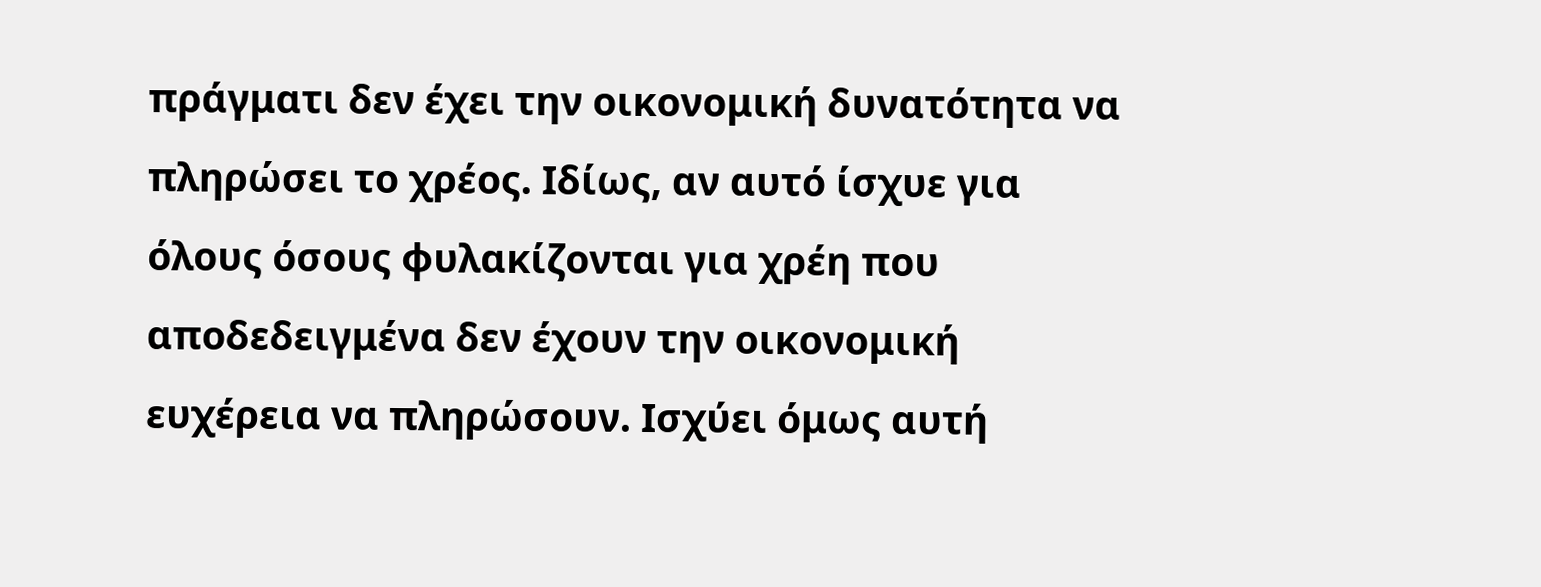πράγματι δεν έχει την οικονομική δυνατότητα να πληρώσει το χρέος. Ιδίως, αν αυτό ίσχυε για όλους όσους φυλακίζονται για χρέη που αποδεδειγμένα δεν έχουν την οικονομική ευχέρεια να πληρώσουν. Ισχύει όμως αυτή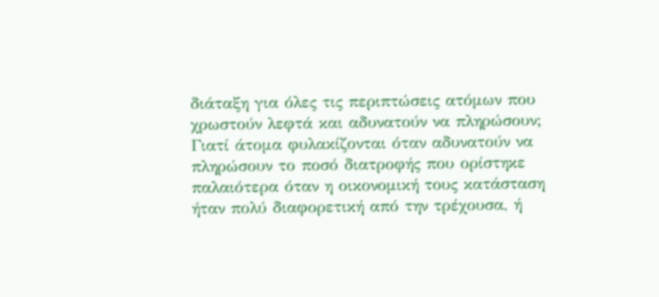διάταξη για όλες τις περιπτώσεις ατόμων που χρωστούν λεφτά και αδυνατούν να πληρώσουν; Γιατί άτομα φυλακίζονται όταν αδυνατούν να πληρώσουν το ποσό διατροφής που ορίστηκε παλαιότερα όταν η οικονομική τους κατάσταση ήταν πολύ διαφορετική από την τρέχουσα, ή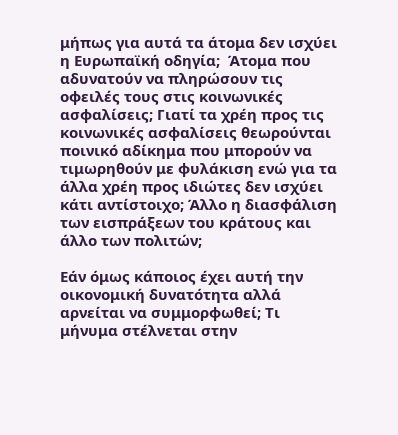μήπως για αυτά τα άτομα δεν ισχύει η Ευρωπαϊκή οδηγία;  Άτομα που αδυνατούν να πληρώσουν τις οφειλές τους στις κοινωνικές ασφαλίσεις; Γιατί τα χρέη προς τις κοινωνικές ασφαλίσεις θεωρούνται ποινικό αδίκημα που μπορούν να τιμωρηθούν με φυλάκιση ενώ για τα άλλα χρέη προς ιδιώτες δεν ισχύει κάτι αντίστοιχο; Άλλο η διασφάλιση των εισπράξεων του κράτους και άλλο των πολιτών;

Εάν όμως κάποιος έχει αυτή την οικονομική δυνατότητα αλλά αρνείται να συμμορφωθεί; Τι μήνυμα στέλνεται στην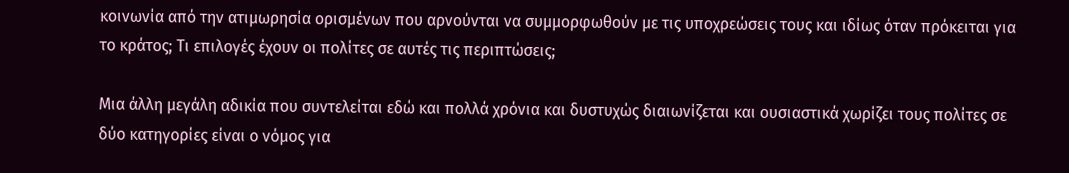κοινωνία από την ατιμωρησία ορισμένων που αρνούνται να συμμορφωθούν με τις υποχρεώσεις τους και ιδίως όταν πρόκειται για το κράτος; Τι επιλογές έχουν οι πολίτες σε αυτές τις περιπτώσεις;

Μια άλλη μεγάλη αδικία που συντελείται εδώ και πολλά χρόνια και δυστυχώς διαιωνίζεται και ουσιαστικά χωρίζει τους πολίτες σε δύο κατηγορίες είναι ο νόμος για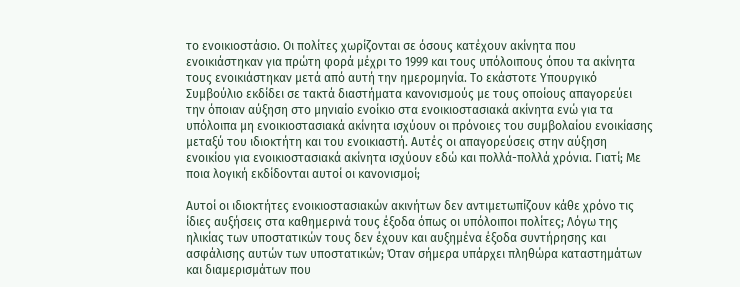το ενοικιοστάσιο. Οι πολίτες χωρίζονται σε όσους κατέχουν ακίνητα που ενοικιάστηκαν για πρώτη φορά μέχρι το 1999 και τους υπόλοιπους όπου τα ακίνητα τους ενοικιάστηκαν μετά από αυτή την ημερομηνία. Το εκάστοτε Υπουργικό Συμβούλιο εκδίδει σε τακτά διαστήματα κανονισμούς με τους οποίους απαγορεύει την όποιαν αύξηση στο μηνιαίο ενοίκιο στα ενοικιοστασιακά ακίνητα ενώ για τα υπόλοιπα μη ενοικιοστασιακά ακίνητα ισχύουν οι πρόνοιες του συμβολαίου ενοικίασης μεταξύ του ιδιοκτήτη και του ενοικιαστή. Αυτές οι απαγορεύσεις στην αύξηση ενοικίου για ενοικιοστασιακά ακίνητα ισχύουν εδώ και πολλά-πολλά χρόνια. Γιατί; Με ποια λογική εκδίδονται αυτοί οι κανονισμοί;

Αυτοί οι ιδιοκτήτες ενοικιοστασιακών ακινήτων δεν αντιμετωπίζουν κάθε χρόνο τις ίδιες αυξήσεις στα καθημερινά τους έξοδα όπως οι υπόλοιποι πολίτες; Λόγω της ηλικίας των υποστατικών τους δεν έχουν και αυξημένα έξοδα συντήρησης και ασφάλισης αυτών των υποστατικών; Όταν σήμερα υπάρχει πληθώρα καταστημάτων και διαμερισμάτων που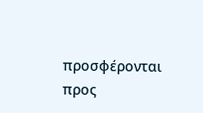προσφέρονται προς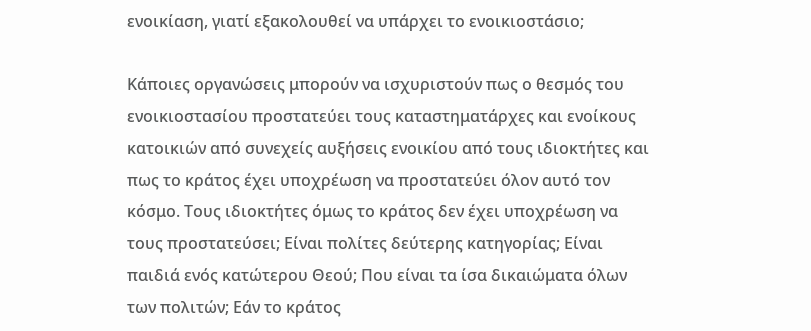ενοικίαση, γιατί εξακολουθεί να υπάρχει το ενοικιοστάσιο;

Κάποιες οργανώσεις μπορούν να ισχυριστούν πως ο θεσμός του ενοικιοστασίου προστατεύει τους καταστηματάρχες και ενοίκους κατοικιών από συνεχείς αυξήσεις ενοικίου από τους ιδιοκτήτες και πως το κράτος έχει υποχρέωση να προστατεύει όλον αυτό τον κόσμο. Τους ιδιοκτήτες όμως το κράτος δεν έχει υποχρέωση να τους προστατεύσει; Είναι πολίτες δεύτερης κατηγορίας; Είναι παιδιά ενός κατώτερου Θεού; Που είναι τα ίσα δικαιώματα όλων των πολιτών; Εάν το κράτος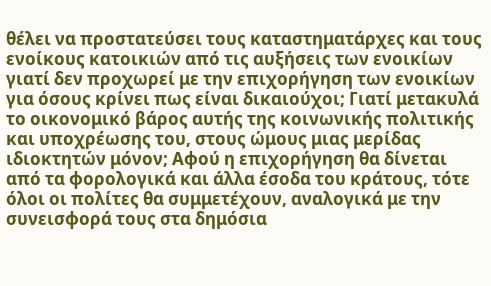θέλει να προστατεύσει τους καταστηματάρχες και τους ενοίκους κατοικιών από τις αυξήσεις των ενοικίων γιατί δεν προχωρεί με την επιχορήγηση των ενοικίων για όσους κρίνει πως είναι δικαιούχοι; Γιατί μετακυλά το οικονομικό βάρος αυτής της κοινωνικής πολιτικής και υποχρέωσης του, στους ώμους μιας μερίδας ιδιοκτητών μόνον; Αφού η επιχορήγηση θα δίνεται από τα φορολογικά και άλλα έσοδα του κράτους, τότε όλοι οι πολίτες θα συμμετέχουν, αναλογικά με την συνεισφορά τους στα δημόσια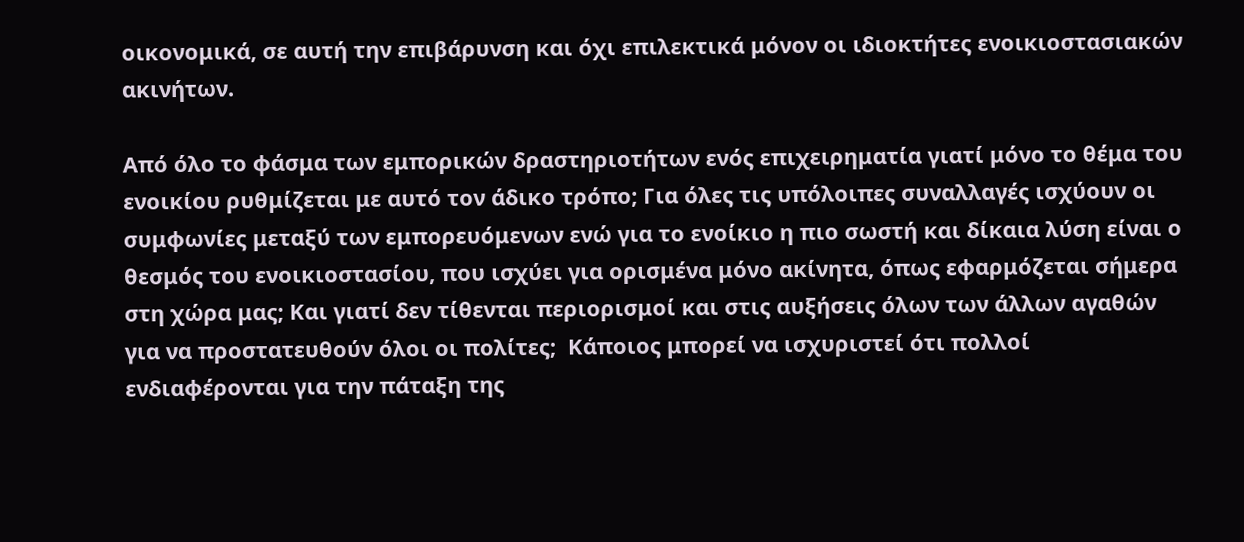οικονομικά, σε αυτή την επιβάρυνση και όχι επιλεκτικά μόνον οι ιδιοκτήτες ενοικιοστασιακών ακινήτων.

Από όλο το φάσμα των εμπορικών δραστηριοτήτων ενός επιχειρηματία γιατί μόνο το θέμα του ενοικίου ρυθμίζεται με αυτό τον άδικο τρόπο; Για όλες τις υπόλοιπες συναλλαγές ισχύουν οι συμφωνίες μεταξύ των εμπορευόμενων ενώ για το ενοίκιο η πιο σωστή και δίκαια λύση είναι ο θεσμός του ενοικιοστασίου, που ισχύει για ορισμένα μόνο ακίνητα, όπως εφαρμόζεται σήμερα στη χώρα μας; Και γιατί δεν τίθενται περιορισμοί και στις αυξήσεις όλων των άλλων αγαθών για να προστατευθούν όλοι οι πολίτες;  Κάποιος μπορεί να ισχυριστεί ότι πολλοί ενδιαφέρονται για την πάταξη της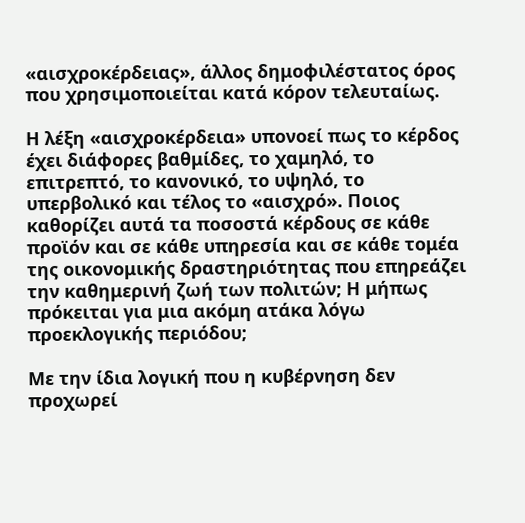«αισχροκέρδειας», άλλος δημοφιλέστατος όρος που χρησιμοποιείται κατά κόρον τελευταίως.

Η λέξη «αισχροκέρδεια» υπονοεί πως το κέρδος έχει διάφορες βαθμίδες, το χαμηλό, το επιτρεπτό, το κανονικό, το υψηλό, το υπερβολικό και τέλος το «αισχρό». Ποιος καθορίζει αυτά τα ποσοστά κέρδους σε κάθε προϊόν και σε κάθε υπηρεσία και σε κάθε τομέα της οικονομικής δραστηριότητας που επηρεάζει την καθημερινή ζωή των πολιτών; Η μήπως πρόκειται για μια ακόμη ατάκα λόγω προεκλογικής περιόδου;

Με την ίδια λογική που η κυβέρνηση δεν προχωρεί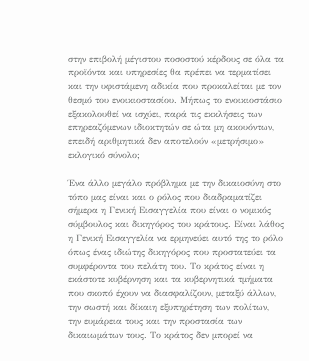στην επιβολή μέγιστου ποσοστού κέρδους σε όλα τα προϊόντα και υπηρεσίες θα πρέπει να τερματίσει και την υφιστάμενη αδικία που προκαλείται με τον θεσμό του ενοικιοστασίου. Μήπως το ενοικιοστάσιο εξακολουθεί να ισχύει, παρά τις εκκλήσεις των επηρεαζόμενων ιδιοκτητών σε ώτα μη ακουόντων, επειδή αριθμητικά δεν αποτελούν «μετρήσιμο» εκλογικό σύνολο;

Ένα άλλο μεγάλο πρόβλημα με την δικαιοσύνη στο τόπο μας είναι και ο ρόλος που διαδραματίζει σήμερα η Γενική Εισαγγελία που είναι ο νομικός σύμβουλος και δικηγόρος του κράτους. Είναι λάθος η Γενική Εισαγγελία να ερμηνεύει αυτό της το ρόλο όπως ένας ιδιώτης δικηγόρος που προστατεύει τα συμφέροντα του πελάτη του. Το κράτος είναι η εκάστοτε κυβέρνηση και τα κυβερνητικά τμήματα που σκοπό έχουν να διασφαλίζουν, μεταξύ άλλων, την σωστή και δίκαιη εξυπηρέτηση των πολίτων, την ευμάρεια τους και την προστασία των δικαιωμάτων τους. Το κράτος δεν μπορεί να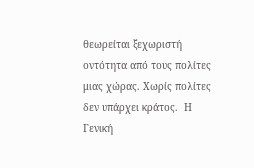θεωρείται ξεχωριστή οντότητα από τους πολίτες μιας χώρας. Χωρίς πολίτες δεν υπάρχει κράτος.  Η Γενική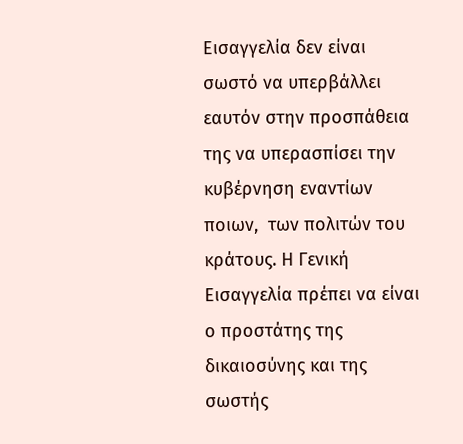Εισαγγελία δεν είναι σωστό να υπερβάλλει εαυτόν στην προσπάθεια της να υπερασπίσει την κυβέρνηση εναντίων ποιων,  των πολιτών του κράτους. Η Γενική Εισαγγελία πρέπει να είναι ο προστάτης της δικαιοσύνης και της σωστής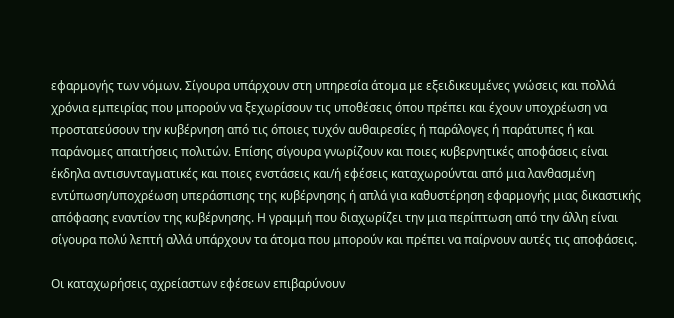εφαρμογής των νόμων. Σίγουρα υπάρχουν στη υπηρεσία άτομα με εξειδικευμένες γνώσεις και πολλά χρόνια εμπειρίας που μπορούν να ξεχωρίσουν τις υποθέσεις όπου πρέπει και έχουν υποχρέωση να προστατεύσουν την κυβέρνηση από τις όποιες τυχόν αυθαιρεσίες ή παράλογες ή παράτυπες ή και παράνομες απαιτήσεις πολιτών. Επίσης σίγουρα γνωρίζουν και ποιες κυβερνητικές αποφάσεις είναι έκδηλα αντισυνταγματικές και ποιες ενστάσεις και/ή εφέσεις καταχωρούνται από μια λανθασμένη εντύπωση/υποχρέωση υπεράσπισης της κυβέρνησης ή απλά για καθυστέρηση εφαρμογής μιας δικαστικής απόφασης εναντίον της κυβέρνησης. Η γραμμή που διαχωρίζει την μια περίπτωση από την άλλη είναι σίγουρα πολύ λεπτή αλλά υπάρχουν τα άτομα που μπορούν και πρέπει να παίρνουν αυτές τις αποφάσεις.

Οι καταχωρήσεις αχρείαστων εφέσεων επιβαρύνουν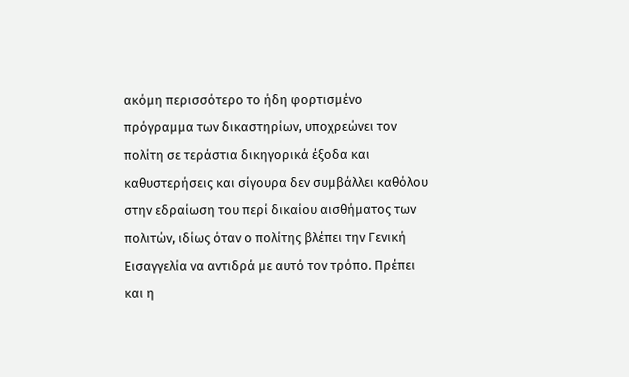ακόμη περισσότερο το ήδη φορτισμένο πρόγραμμα των δικαστηρίων, υποχρεώνει τον πολίτη σε τεράστια δικηγορικά έξοδα και καθυστερήσεις και σίγουρα δεν συμβάλλει καθόλου στην εδραίωση του περί δικαίου αισθήματος των πολιτών, ιδίως όταν ο πολίτης βλέπει την Γενική Εισαγγελία να αντιδρά με αυτό τον τρόπο. Πρέπει και η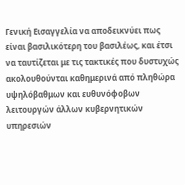Γενική Εισαγγελία να αποδεικνύει πως είναι βασιλικότερη του βασιλέως, και έτσι να ταυτίζεται με τις τακτικές που δυστυχώς ακολουθούνται καθημερινά από πληθώρα υψηλόβαθμων και ευθυνόφοβων λειτουργών άλλων κυβερνητικών υπηρεσιών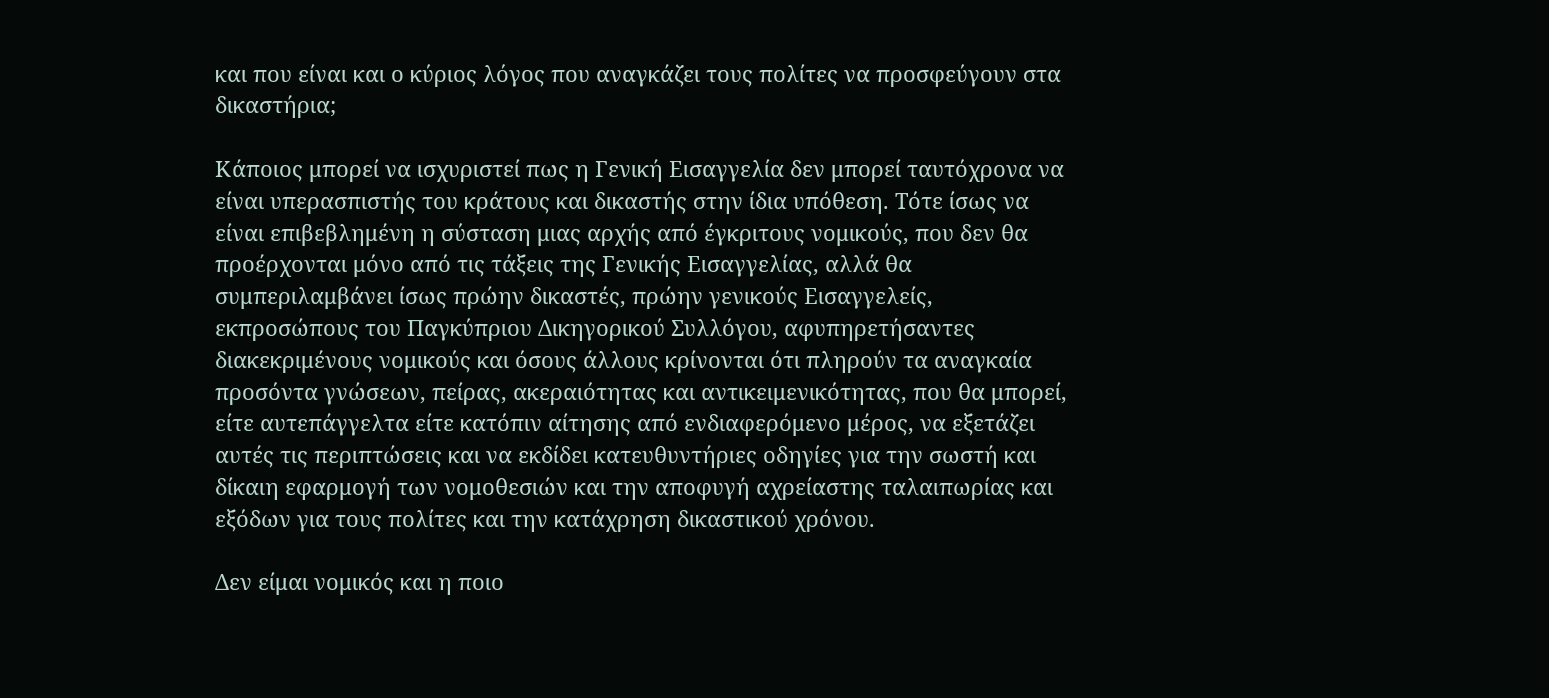και που είναι και ο κύριος λόγος που αναγκάζει τους πολίτες να προσφεύγουν στα δικαστήρια;

Κάποιος μπορεί να ισχυριστεί πως η Γενική Εισαγγελία δεν μπορεί ταυτόχρονα να είναι υπερασπιστής του κράτους και δικαστής στην ίδια υπόθεση. Τότε ίσως να είναι επιβεβλημένη η σύσταση μιας αρχής από έγκριτους νομικούς, που δεν θα προέρχονται μόνο από τις τάξεις της Γενικής Εισαγγελίας, αλλά θα συμπεριλαμβάνει ίσως πρώην δικαστές, πρώην γενικούς Εισαγγελείς, εκπροσώπους του Παγκύπριου Δικηγορικού Συλλόγου, αφυπηρετήσαντες διακεκριμένους νομικούς και όσους άλλους κρίνονται ότι πληρούν τα αναγκαία προσόντα γνώσεων, πείρας, ακεραιότητας και αντικειμενικότητας, που θα μπορεί, είτε αυτεπάγγελτα είτε κατόπιν αίτησης από ενδιαφερόμενο μέρος, να εξετάζει αυτές τις περιπτώσεις και να εκδίδει κατευθυντήριες οδηγίες για την σωστή και δίκαιη εφαρμογή των νομοθεσιών και την αποφυγή αχρείαστης ταλαιπωρίας και εξόδων για τους πολίτες και την κατάχρηση δικαστικού χρόνου.

Δεν είμαι νομικός και η ποιο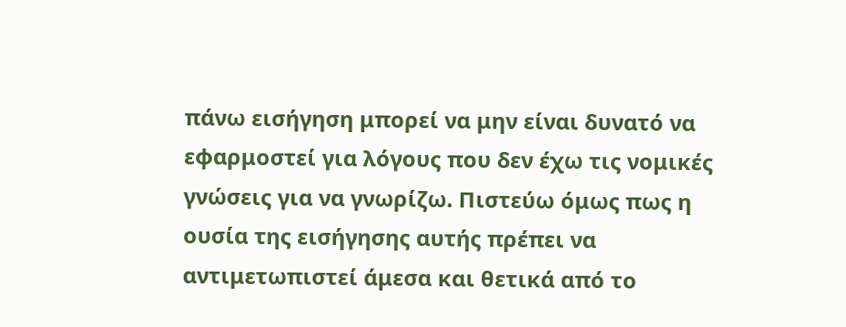πάνω εισήγηση μπορεί να μην είναι δυνατό να εφαρμοστεί για λόγους που δεν έχω τις νομικές γνώσεις για να γνωρίζω. Πιστεύω όμως πως η ουσία της εισήγησης αυτής πρέπει να αντιμετωπιστεί άμεσα και θετικά από το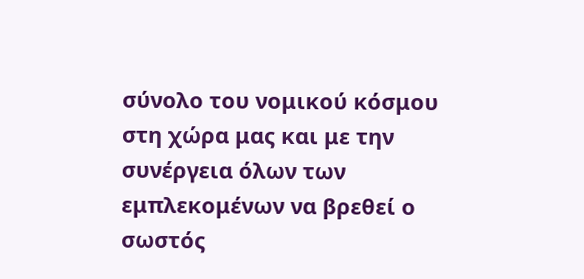σύνολο του νομικού κόσμου στη χώρα μας και με την συνέργεια όλων των εμπλεκομένων να βρεθεί ο σωστός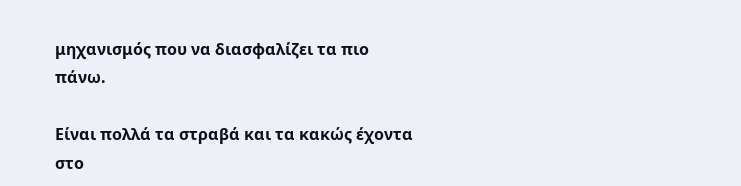μηχανισμός που να διασφαλίζει τα πιο πάνω.

Είναι πολλά τα στραβά και τα κακώς έχοντα στο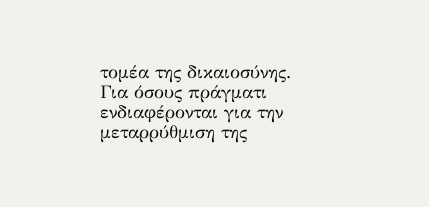τομέα της δικαιοσύνης. Για όσους πράγματι ενδιαφέρονται για την μεταρρύθμιση της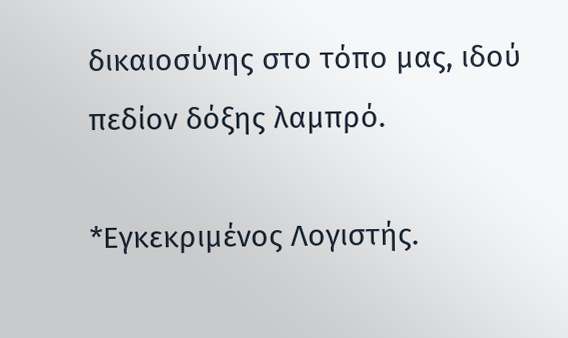δικαιοσύνης στο τόπο μας, ιδού πεδίον δόξης λαμπρό.

*Εγκεκριμένος Λογιστής.